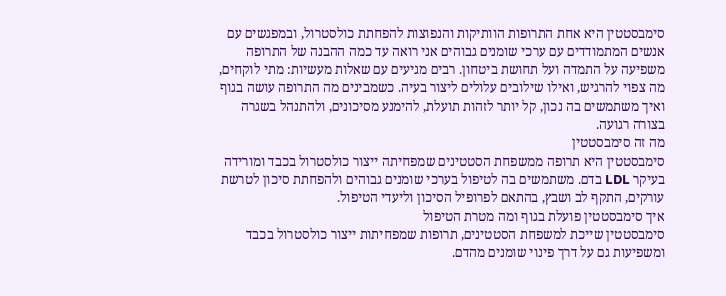סימבסטטין היא אחת התרופות הוותיקות והנפוצות להפחתת כולסטרול, ובמפגשים עם אנשים המתמודדים עם ערכי שומנים גבוהים אני רואה עד כמה ההבנה של התרופה משפיעה על התמדה ועל תחושת ביטחון. רבים מגיעים עם שאלות מעשיות: מתי לוקחים, מה צפוי להרגיש, ואילו שילובים עלולים ליצור בעיה. כשמבינים מה התרופה עושה בגוף ואיך משתמשים בה נכון, קל יותר לזהות תועלת, להימנע מסיכונים, ולהתנהל בשגרה בצורה רגועה.
מה זה סימבסטטין
סימבסטטין היא תרופה ממשפחת הסטטינים שמפחיתה ייצור כולסטרול בכבד ומורידה בעיקר LDL בדם. משתמשים בה לטיפול בערכי שומנים גבוהים ולהפחתת סיכון לטרשת עורקים, התקף לב ושבץ, בהתאם לפרופיל הסיכון וליעדי הטיפול.
איך סימבסטטין פועלת בגוף ומה מטרת הטיפול
סימבסטטין שייכת למשפחת הסטטינים, תרופות שמפחיתות ייצור כולסטרול בכבד ומשפיעות גם על דרך פינוי שומנים מהדם.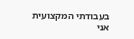בעבודתי המקצועית אני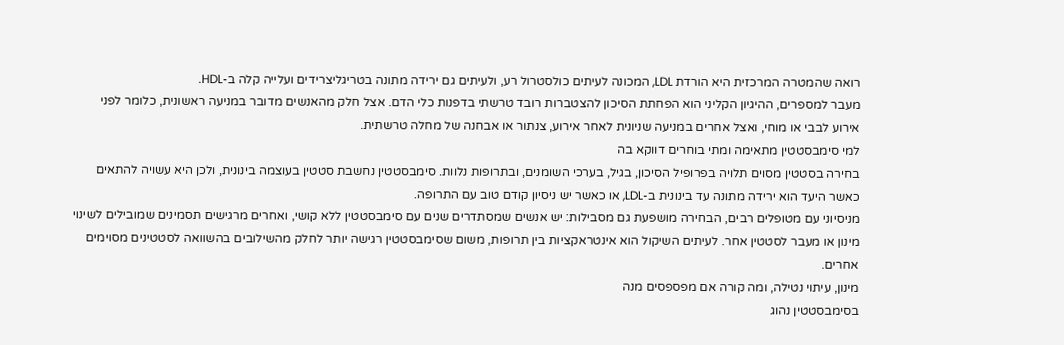רואה שהמטרה המרכזית היא הורדת LDL, המכונה לעיתים כולסטרול רע, ולעיתים גם ירידה מתונה בטריגליצרידים ועלייה קלה ב-HDL.
מעבר למספרים, ההיגיון הקליני הוא הפחתת הסיכון להצטברות רובד טרשתי בדפנות כלי הדם. אצל חלק מהאנשים מדובר במניעה ראשונית, כלומר לפני אירוע לבבי או מוחי, ואצל אחרים במניעה שניונית לאחר אירוע, צנתור או אבחנה של מחלה טרשתית.
למי סימבסטטין מתאימה ומתי בוחרים דווקא בה
בחירה בסטטין מסוים תלויה בפרופיל הסיכון, בגיל, בערכי השומנים, ובתרופות נלוות. סימבסטטין נחשבת סטטין בעוצמה בינונית, ולכן היא עשויה להתאים כאשר היעד הוא ירידה מתונה עד בינונית ב-LDL, או כאשר יש ניסיון קודם טוב עם התרופה.
מניסיוני עם מטופלים רבים, הבחירה מושפעת גם מסבילות: יש אנשים שמסתדרים שנים עם סימבסטטין ללא קושי, ואחרים מרגישים תסמינים שמובילים לשינוי מינון או מעבר לסטטין אחר. לעיתים השיקול הוא אינטראקציות בין תרופות, משום שסימבסטטין רגישה יותר לחלק מהשילובים בהשוואה לסטטינים מסוימים אחרים.
מינון, עיתוי נטילה, ומה קורה אם מפספסים מנה
בסימבסטטין נהוג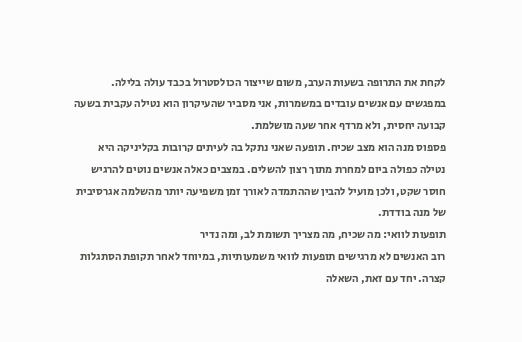לקחת את התרופה בשעות הערב, משום שייצור הכולסטרול בכבד עולה בלילה. במפגשים עם אנשים עובדים במשמרות, אני מסביר שהעיקרון הוא נטילה עקבית בשעה קבועה יחסית, ולא מרדף אחר שעה מושלמת.
פספוס מנה הוא מצב שכיח. תופעה שאני נתקל בה לעיתים קרובות בקליניקה היא נטילה כפולה ביום למחרת מתוך רצון להשלים. במצבים כאלה אנשים נוטים להרגיש חוסר שקט, ולכן מועיל להבין שההתמדה לאורך זמן משפיעה יותר מהשלמה אגרסיבית של מנה בודדת.
תופעות לוואי: מה שכיח, מה מצריך תשומת לב, ומה נדיר
רוב האנשים לא מרגישים תופעות לוואי משמעותיות, במיוחד לאחר תקופת הסתגלות קצרה. יחד עם זאת, השאלה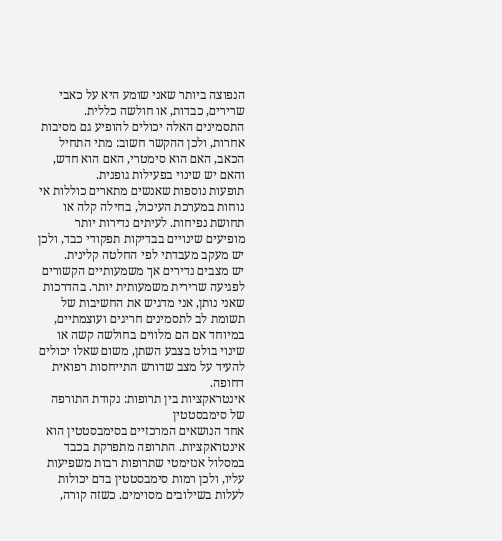הנפוצה ביותר שאני שומע היא על כאבי שרירים, כבדות, או חולשה כללית. התסמינים האלה יכולים להופיע גם מסיבות אחרות, ולכן ההקשר חשוב: מתי התחיל הכאב, האם הוא סימטרי, האם הוא חדש, והאם יש שינוי בפעילות גופנית.
תופעות נוספות שאנשים מתארים כוללות אי נוחות במערכת העיכול, בחילה קלה או תחושת נפיחות. לעיתים נדירות יותר מופיעים שינויים בבדיקות תפקודי כבד, ולכן יש מעקב מעבדתי לפי החלטה קלינית.
יש מצבים נדירים אך משמעותיים הקשורים לפגיעה שרירית משמעותית יותר. בהדרכות שאני נותן, אני מדגיש את החשיבות של תשומת לב לתסמינים חריגים ועוצמתיים, במיוחד אם הם מלווים בחולשה קשה או שינוי בולט בצבע השתן, משום שאלו יכולים להעיד על מצב שדורש התייחסות רפואית דחופה.
אינטראקציות בין תרופות: נקודת התורפה של סימבסטטין
אחד הנושאים המרכזיים בסימבסטטין הוא אינטראקציות. התרופה מתפרקת בכבד במסלול אנזימטי שתרופות רבות משפיעות עליו, ולכן רמות סימבסטטין בדם יכולות לעלות בשילובים מסוימים. כשזה קורה,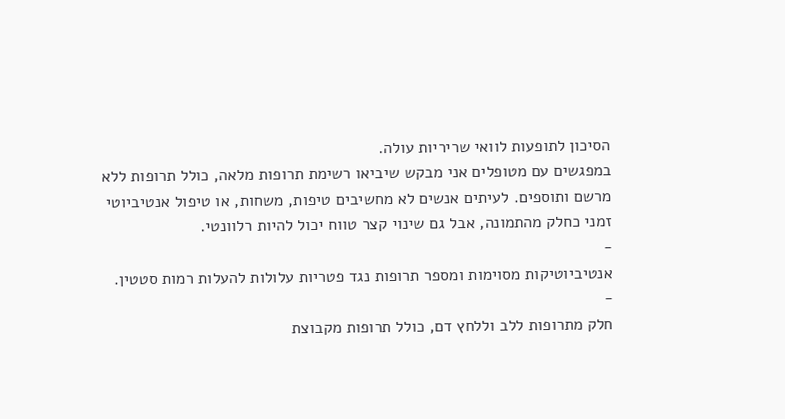הסיכון לתופעות לוואי שריריות עולה.
במפגשים עם מטופלים אני מבקש שיביאו רשימת תרופות מלאה, כולל תרופות ללא מרשם ותוספים. לעיתים אנשים לא מחשיבים טיפות, משחות, או טיפול אנטיביוטי זמני כחלק מהתמונה, אבל גם שינוי קצר טווח יכול להיות רלוונטי.
-
אנטיביוטיקות מסוימות ומספר תרופות נגד פטריות עלולות להעלות רמות סטטין.
-
חלק מתרופות ללב וללחץ דם, כולל תרופות מקבוצת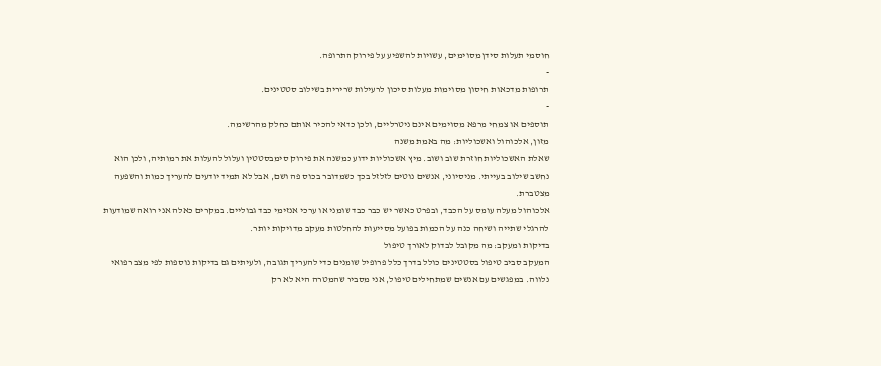חוסמי תעלות סידן מסוימים, עשויות להשפיע על פירוק התרופה.
-
תרופות מדכאות חיסון מסוימות מעלות סיכון לרעילות שרירית בשילוב סטטינים.
-
תוספים או צמחי מרפא מסוימים אינם ניטרליים, ולכן כדאי להכיר אותם כחלק מהרשימה.
מזון, אלכוהול ואשכוליות: מה באמת משנה
שאלת האשכוליות חוזרת שוב ושוב. מיץ אשכוליות ידוע כמשנה את פירוק סימבסטטין ועלול להעלות את רמותיה, ולכן הוא נחשב שילוב בעייתי. מניסיוני, אנשים נוטים לזלזל בכך כשמדובר בכוס פה ושם, אבל לא תמיד יודעים להעריך כמות והשפעה מצטברת.
אלכוהול מעלה עומס על הכבד, ובפרט כאשר יש כבר כבד שומני או ערכי אנזימי כבד גבוליים. במקרים כאלה אני רואה שמודעות להרגלי שתייה ושיחה כנה על הכמות בפועל מסייעות להחלטות מעקב מדויקות יותר.
בדיקות ומעקב: מה מקובל לבדוק לאורך טיפול
המעקב סביב טיפול בסטטינים כולל בדרך כלל פרופיל שומנים כדי להעריך תגובה, ולעיתים גם בדיקות נוספות לפי מצב רפואי נלווה. במפגשים עם אנשים שמתחילים טיפול, אני מסביר שהמטרה היא לא רק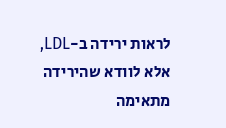לראות ירידה ב-LDL, אלא לוודא שהירידה מתאימה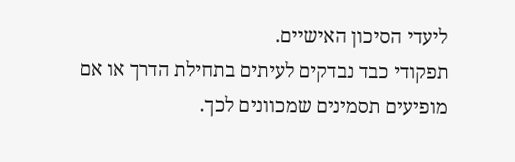ליעדי הסיכון האישיים.
תפקודי כבד נבדקים לעיתים בתחילת הדרך או אם מופיעים תסמינים שמכוונים לכך.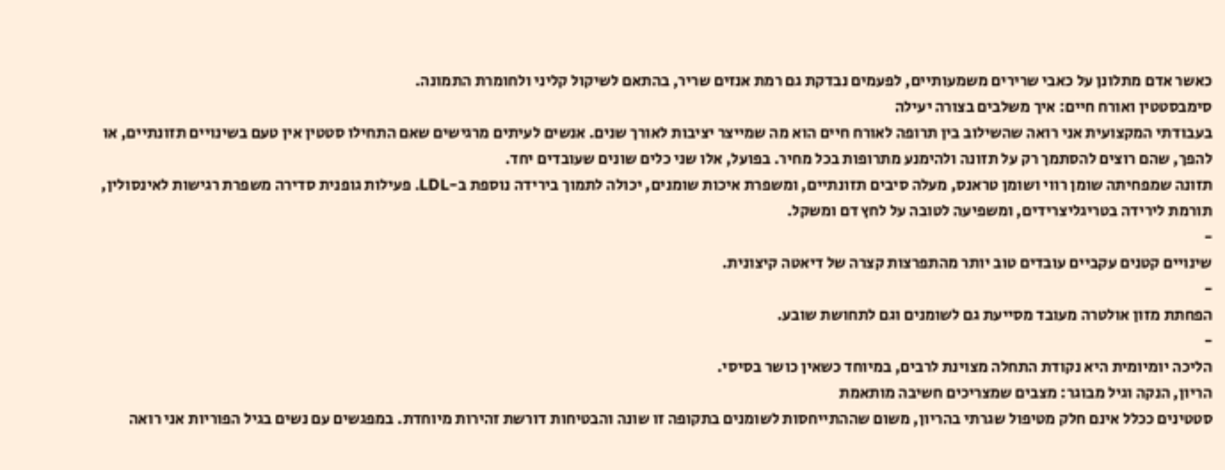כאשר אדם מתלונן על כאבי שרירים משמעותיים, לפעמים נבדקת גם רמת אנזים שריר, בהתאם לשיקול קליני ולחומרת התמונה.
סימבסטטין ואורח חיים: איך משלבים בצורה יעילה
בעבודתי המקצועית אני רואה שהשילוב בין תרופה לאורח חיים הוא מה שמייצר יציבות לאורך שנים. אנשים לעיתים מרגישים שאם התחילו סטטין אין טעם בשינויים תזונתיים, או להפך, שהם רוצים להסתמך רק על תזונה ולהימנע מתרופות בכל מחיר. בפועל, אלו שני כלים שונים שעובדים יחד.
תזונה שמפחיתה שומן רווי ושומן טראנס, מעלה סיבים תזונתיים, ומשפרת איכות שומנים, יכולה לתמוך בירידה נוספת ב-LDL. פעילות גופנית סדירה משפרת רגישות לאינסולין, תורמת לירידה בטריגליצרידים, ומשפיעה לטובה על לחץ דם ומשקל.
-
שינויים קטנים עקביים עובדים טוב יותר מהתפרצות קצרה של דיאטה קיצונית.
-
הפחתת מזון אולטרה מעובד מסייעת גם לשומנים וגם לתחושת שובע.
-
הליכה יומיומית היא נקודת התחלה מצוינת לרבים, במיוחד כשאין כושר בסיסי.
הריון, הנקה וגיל מבוגר: מצבים שמצריכים חשיבה מותאמת
סטטינים ככלל אינם חלק מטיפול שגרתי בהריון, משום שההתייחסות לשומנים בתקופה זו שונה והבטיחות דורשת זהירות מיוחדת. במפגשים עם נשים בגיל הפוריות אני רואה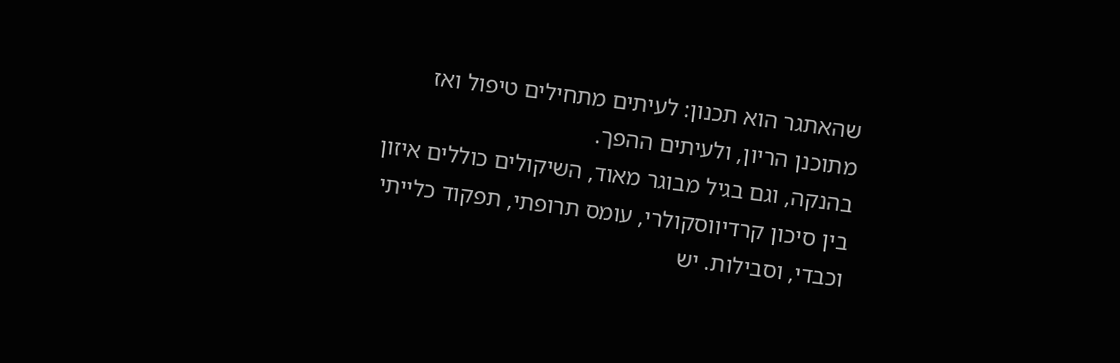שהאתגר הוא תכנון: לעיתים מתחילים טיפול ואז מתוכנן הריון, ולעיתים ההפך.
בהנקה, וגם בגיל מבוגר מאוד, השיקולים כוללים איזון בין סיכון קרדיווסקולרי, עומס תרופתי, תפקוד כלייתי וכבדי, וסבילות. יש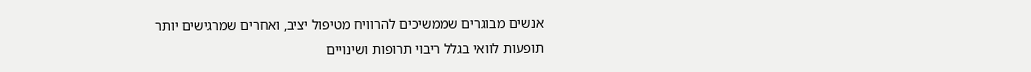אנשים מבוגרים שממשיכים להרוויח מטיפול יציב, ואחרים שמרגישים יותר תופעות לוואי בגלל ריבוי תרופות ושינויים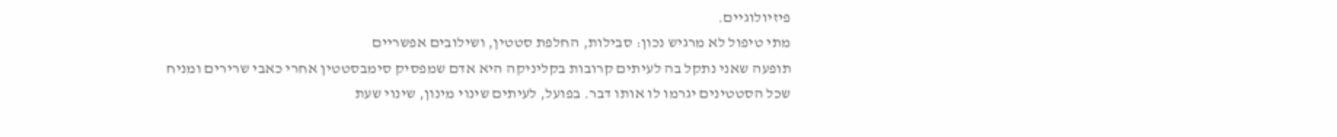פיזיולוגיים.
מתי טיפול לא מרגיש נכון: סבילות, החלפת סטטין, ושילובים אפשריים
תופעה שאני נתקל בה לעיתים קרובות בקליניקה היא אדם שמפסיק סימבסטטין אחרי כאבי שרירים ומניח שכל הסטטינים יגרמו לו אותו דבר. בפועל, לעיתים שינוי מינון, שינוי שעת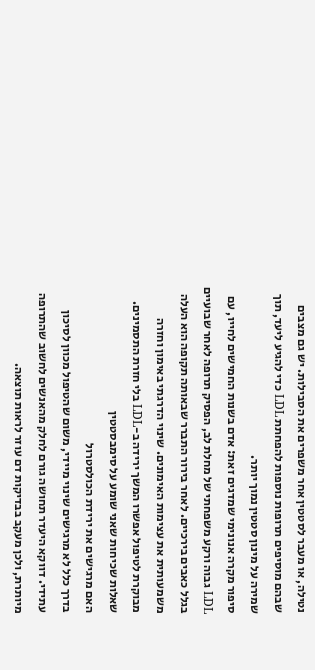נטילה, או מעבר לסטטין אחר משפרים את הסבילות. יש גם מצבים שבהם מוסיפים תרופות נוספות להפחתת LDL כדי להגיע ליעד, תוך שמירה על מינון סטטין נמוך יותר.
סיפור מקרה אנונימי שמדגים זאת: אדם בשנות החמישים לחייו, עם LDL גבוה ורקע משפחתי של מחלת לב, הפסיק תרופה לאחר שבועיים בגלל כאבים בירכיים. לאחר בירור התברר שבאותה תקופה הוא העלה משמעותית את עצימות האימונים. שינוי הדרגתי באימון וחזרה מבוקרת לטיפול אפשרו המשך ירידה ב-LDL בלי חזרת התסמינים.
שאלות שכיחות שאני שומע על סימבסטטין
האם מרגישים את ירידת הכולסטרול
בדרך כלל לא מרגישים שינוי מיידי, משום שהטיפול מכוון לסיכון עתידי. דווקא היעדר תחושה גורם לחלק מהאנשים לחשוב שהתרופה מיותרת, ולכן מעקב בבדיקות דם עוזר לראות תוצאה.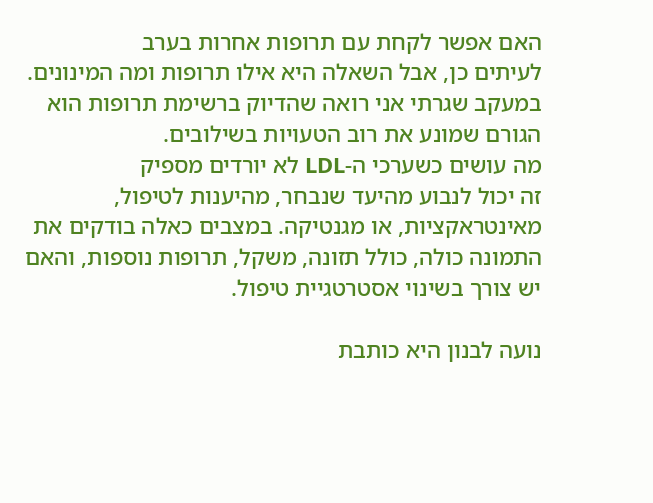האם אפשר לקחת עם תרופות אחרות בערב
לעיתים כן, אבל השאלה היא אילו תרופות ומה המינונים. במעקב שגרתי אני רואה שהדיוק ברשימת תרופות הוא הגורם שמונע את רוב הטעויות בשילובים.
מה עושים כשערכי ה-LDL לא יורדים מספיק
זה יכול לנבוע מהיעד שנבחר, מהיענות לטיפול, מאינטראקציות, או מגנטיקה. במצבים כאלה בודקים את התמונה כולה, כולל תזונה, משקל, תרופות נוספות, והאם יש צורך בשינוי אסטרטגיית טיפול.

נועה לבנון היא כותבת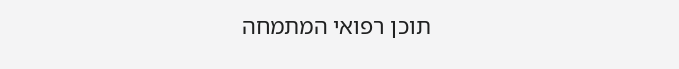תוכן רפואי המתמחה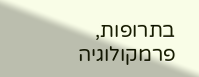בתרופות, פרמקולוגיה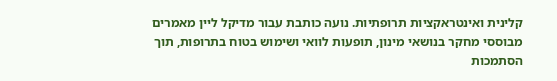קלינית ואינטראקציות תרופתיות. נועה כותבת עבור מדיקל ליין מאמרים מבוססי מחקר בנושאי מינון, תופעות לוואי ושימוש בטוח בתרופות, תוך הסתמכות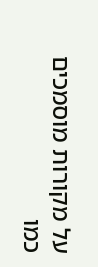על מקורות מוסמכים כמו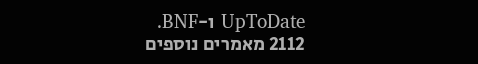UpToDate ו-BNF.
2112 מאמרים נוספים